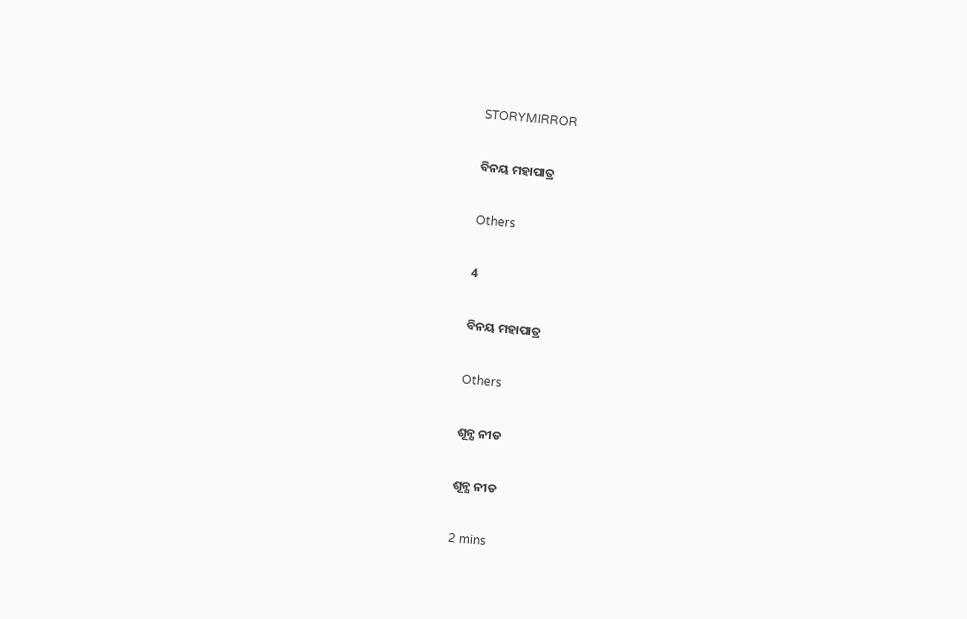STORYMIRROR

ବିନୟ ମହାପାତ୍ର

Others

4

ବିନୟ ମହାପାତ୍ର

Others

ଶୂନ୍ଯ ନୀଡ

ଶୂନ୍ଯ ନୀଡ

2 mins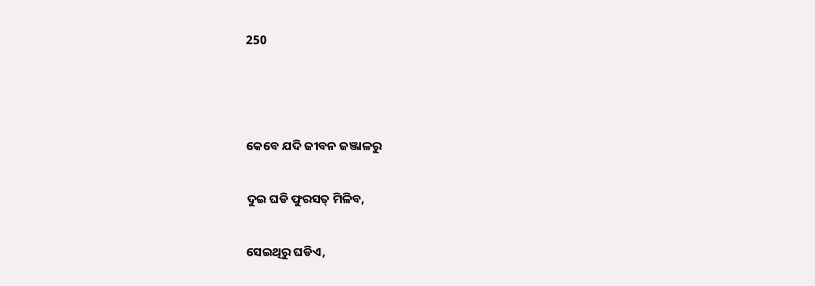250



କେବେ ଯଦି ଜୀବନ ଜଞ୍ଜାଳରୁ

ଦୁଇ ଘଡି ଫୁରସତ୍ ମିଳିବ,

ସେଇଥିରୁ ଘଡିଏ,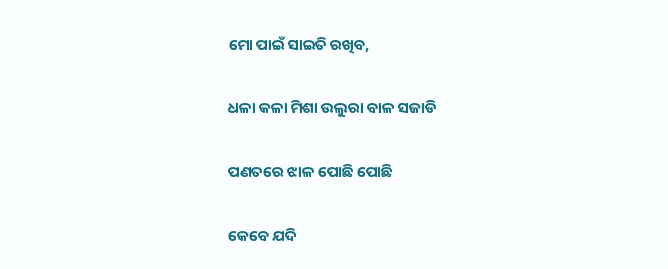ମୋ ପାଇଁ ସାଇତି ରଖିବ,

ଧଳା କଳା ମିଶା ଉଲୁରା ବାଳ ସଜାଡି

ପଣତରେ ଝାଳ ପୋଛି ପୋଛି

କେବେ ଯଦି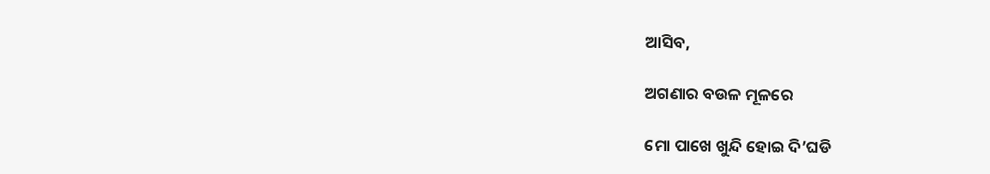ଆସିବ,

ଅଗଣାର ବଉଳ ମୂଳରେ

ମୋ ପାଖେ ଖୁନ୍ଦି ହୋଇ ଦି’ଘଡି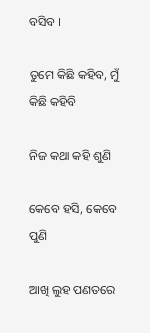ବସିବ ।

ତୁମେ କିଛି କହିବ, ମୁଁ କିଛି କହିବି

ନିଜ କଥା କହି ଶୁଣି

କେବେ ହସି, କେବେ ପୁଣି

ଆଖି ଲୁହ ପଣତରେ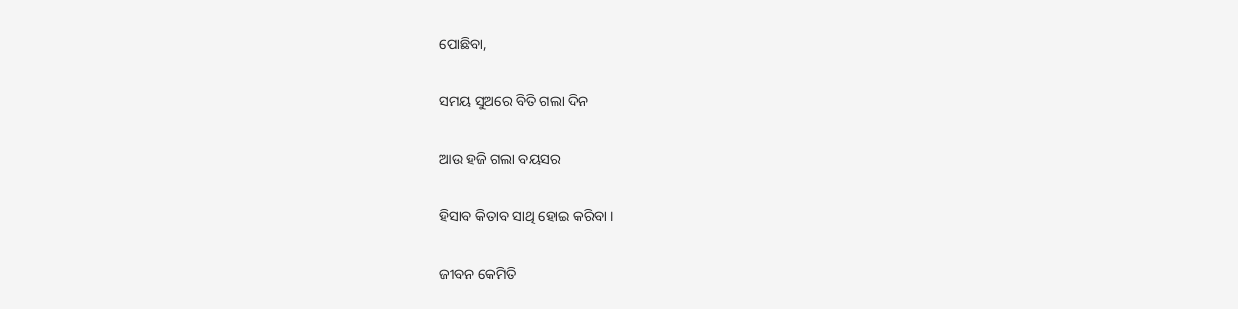ପୋଛିବା,

ସମୟ ସୁଅରେ ବିତି ଗଲା ଦିନ

ଆଉ ହଜି ଗଲା ବୟସର

ହିସାବ କିତାବ ସାଥି ହୋଇ କରିବା ।

ଜୀବନ କେମିତି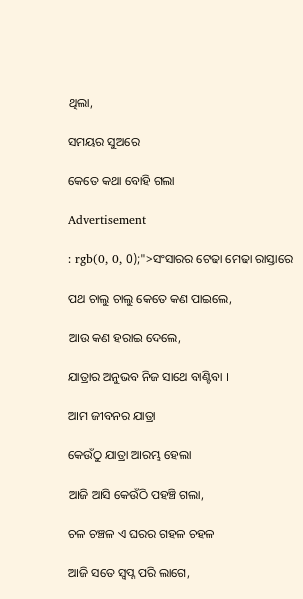ଥିଲା,

ସମୟର ସୁଅରେ

କେତେ କଥା ବୋହି ଗଲା

Advertisement

: rgb(0, 0, 0);">ସଂସାରର ଟେଢା ମେଢା ରାସ୍ତାରେ

ପଥ ଚାଲୁ ଚାଲୁ କେତେ କଣ ପାଇଲେ,

ଆଉ କଣ ହରାଇ ଦେଲେ,

ଯାତ୍ରାର ଅନୁଭବ ନିଜ ସାଥେ ବାଣ୍ଟିବା ।

ଆମ ଜୀବନର ଯାତ୍ରା

କେଉଁଠୁ ଯାତ୍ରା ଆରମ୍ଭ ହେଲା

ଆଜି ଆସି କେଉଁଠି ପହଞ୍ଚି ଗଲା,

ଚଳ ଚଞ୍ଚଳ ଏ ଘରର ଗହଳ ଚହଳ

ଆଜି ସତେ ସ୍ୱପ୍ନ ପରି ଲାଗେ,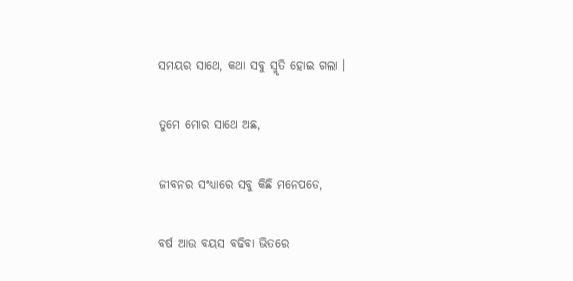ସମୟର ସାଥେ, କଥା ସବୁ ସ୍ମୃତି ହୋଇ ଗଲା ।

ତୁମେ ମୋର ସାଥେ ଅଛ,

ଜୀବନର ସଂଧ୍ୟାରେ ସବୁ କିଛି ମନେପଡେ,

ବର୍ଷ ଆଉ ବୟସ ବଢିବା ଭିତରେ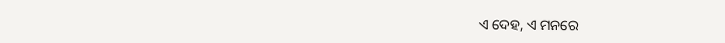ଏ ଦେହ, ଏ ମନରେ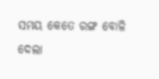ସମୟ କେତେ ରଙ୍ଗ ବୋଳି ଦେଲା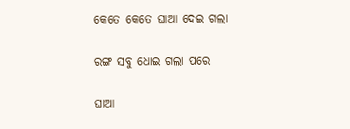କେତେ କେତେ ଘାଆ ଦେଇ ଗଲା

ରଙ୍ଗ ସବୁ ଧୋଇ ଗଲା ପରେ

ଘାଆ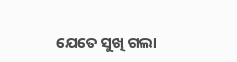ଯେତେ ସୁଖି ଗଲା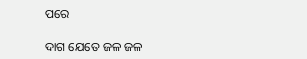ପରେ

ଦାଗ ଯେତେ ଜଳ ଜଳ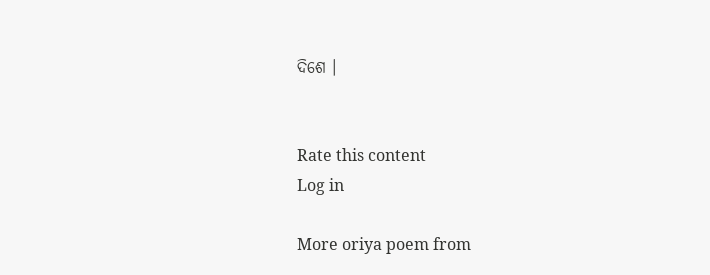ଦିଶେ ।


Rate this content
Log in

More oriya poem from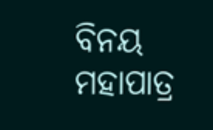ବିନୟ ମହାପାତ୍ର